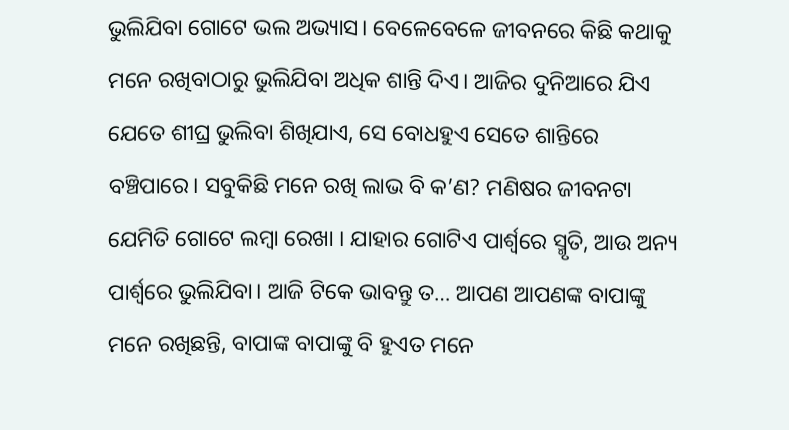ଭୁଲିଯିବା ଗୋଟେ ଭଲ ଅଭ୍ୟାସ। ବେଳେବେଳେ ଜୀବନରେ କିଛି କଥାକୁ ମନେ ରଖିବାଠାରୁ ଭୁଲିଯିବା ଅଧିକ ଶାନ୍ତି ଦିଏ। ଆଜିର ଦୁନିଆରେ ଯିଏ ଯେତେ ଶୀଘ୍ର ଭୁଲିବା ଶିଖିଯାଏ, ସେ ବୋଧହୁଏ ସେତେ ଶାନ୍ତିରେ ବଞ୍ଚିପାରେ। ସବୁକିଛି ମନେ ରଖି ଲାଭ ବି କ’ଣ? ମଣିଷର ଜୀବନଟା ଯେମିତି ଗୋଟେ ଲମ୍ବା ରେଖା । ଯାହାର ଗୋଟିଏ ପାର୍ଶ୍ୱରେ ସ୍ମୃତି, ଆଉ ଅନ୍ୟ ପାର୍ଶ୍ୱରେ ଭୁଲିଯିବା। ଆଜି ଟିକେ ଭାବନ୍ତୁ ତ… ଆପଣ ଆପଣଙ୍କ ବାପାଙ୍କୁ ମନେ ରଖିଛନ୍ତି, ବାପାଙ୍କ ବାପାଙ୍କୁ ବି ହୁଏତ ମନେ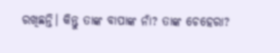ରଖିଛନ୍ତି। କିନ୍ତୁ ତାଙ୍କ ବାପାଙ୍କ ନାଁ? ତାଙ୍କ ଚେହେରା?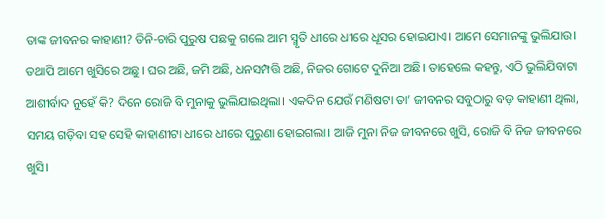ତାଙ୍କ ଜୀବନର କାହାଣୀ? ତିନି-ଚାରି ପୁରୁଷ ପଛକୁ ଗଲେ ଆମ ସ୍ମୃତି ଧୀରେ ଧୀରେ ଧୂସର ହୋଇଯାଏ। ଆମେ ସେମାନଙ୍କୁ ଭୁଲିଯାଉ। ତଥାପି ଆମେ ଖୁସିରେ ଅଛୁ। ଘର ଅଛି, ଜମି ଅଛି, ଧନସମ୍ପତ୍ତି ଅଛି, ନିଜର ଗୋଟେ ଦୁନିଆ ଅଛି। ତାହେଲେ କହନ୍ତୁ, ଏଠି ଭୁଲିଯିବାଟା ଆଶୀର୍ବାଦ ନୁହେଁ କି? ଦିନେ ରୋଜି ବି ମୁନାକୁ ଭୁଲିଯାଇଥିଲା। ଏକଦିନ ଯେଉଁ ମଣିଷଟା ତା’ ଜୀବନର ସବୁଠାରୁ ବଡ଼ କାହାଣୀ ଥିଲା, ସମୟ ଗଡ଼ିବା ସହ ସେହି କାହାଣୀଟା ଧୀରେ ଧୀରେ ପୁରୁଣା ହୋଇଗଲା। ଆଜି ମୁନା ନିଜ ଜୀବନରେ ଖୁସି, ରୋଜି ବି ନିଜ ଜୀବନରେ ଖୁସି।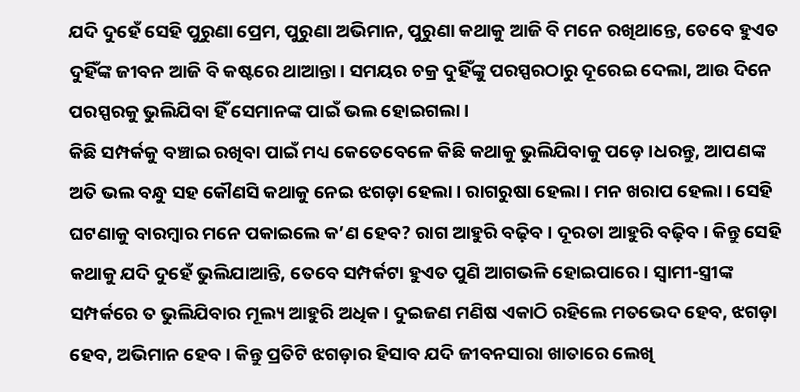ଯଦି ଦୁହେଁ ସେହି ପୁରୁଣା ପ୍ରେମ, ପୁରୁଣା ଅଭିମାନ, ପୁରୁଣା କଥାକୁ ଆଜି ବି ମନେ ରଖିଥାନ୍ତେ, ତେବେ ହୁଏତ ଦୁହିଁଙ୍କ ଜୀବନ ଆଜି ବି କଷ୍ଟରେ ଥାଆନ୍ତା। ସମୟର ଚକ୍ର ଦୁହିଁଙ୍କୁ ପରସ୍ପରଠାରୁ ଦୂରେଇ ଦେଲା, ଆଉ ଦିନେ ପରସ୍ପରକୁ ଭୁଲିଯିବା ହିଁ ସେମାନଙ୍କ ପାଇଁ ଭଲ ହୋଇଗଲା।
କିଛି ସମ୍ପର୍କକୁ ବଞ୍ଚାଇ ରଖିବା ପାଇଁ ମଧ୍ୟ କେତେବେଳେ କିଛି କଥାକୁ ଭୁଲିଯିବାକୁ ପଡ଼େ।ଧରନ୍ତୁ, ଆପଣଙ୍କ ଅତି ଭଲ ବନ୍ଧୁ ସହ କୌଣସି କଥାକୁ ନେଇ ଝଗଡ଼ା ହେଲା। ରାଗରୁଷା ହେଲା। ମନ ଖରାପ ହେଲା। ସେହି ଘଟଣାକୁ ବାରମ୍ବାର ମନେ ପକାଇଲେ କ’ଣ ହେବ? ରାଗ ଆହୁରି ବଢ଼ିବ। ଦୂରତା ଆହୁରି ବଢ଼ିବ। କିନ୍ତୁ ସେହି କଥାକୁ ଯଦି ଦୁହେଁ ଭୁଲିଯାଆନ୍ତି, ତେବେ ସମ୍ପର୍କଟା ହୁଏତ ପୁଣି ଆଗଭଳି ହୋଇପାରେ। ସ୍ୱାମୀ-ସ୍ତ୍ରୀଙ୍କ ସମ୍ପର୍କରେ ତ ଭୁଲିଯିବାର ମୂଲ୍ୟ ଆହୁରି ଅଧିକ। ଦୁଇଜଣ ମଣିଷ ଏକାଠି ରହିଲେ ମତଭେଦ ହେବ, ଝଗଡ଼ା ହେବ, ଅଭିମାନ ହେବ। କିନ୍ତୁ ପ୍ରତିଟି ଝଗଡ଼ାର ହିସାବ ଯଦି ଜୀବନସାରା ଖାତାରେ ଲେଖି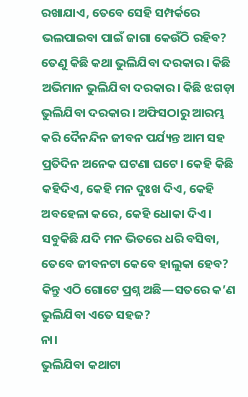ରଖାଯାଏ, ତେବେ ସେହି ସମ୍ପର୍କରେ ଭଲପାଇବା ପାଇଁ ଜାଗା କେଉଁଠି ରହିବ?
ତେଣୁ କିଛି କଥା ଭୁଲିଯିବା ଦରକାର। କିଛି ଅଭିମାନ ଭୁଲିଯିବା ଦରକାର। କିଛି ଝଗଡ଼ା ଭୁଲିଯିବା ଦରକାର। ଅଫିସଠାରୁ ଆରମ୍ଭ କରି ଦୈନନ୍ଦିନ ଜୀବନ ପର୍ଯ୍ୟନ୍ତ ଆମ ସହ ପ୍ରତିଦିନ ଅନେକ ଘଟଣା ଘଟେ। କେହି କିଛି କହିଦିଏ, କେହି ମନ ଦୁଃଖ ଦିଏ, କେହି ଅବହେଳା କରେ, କେହି ଧୋକା ଦିଏ। ସବୁକିଛି ଯଦି ମନ ଭିତରେ ଧରି ବସିବା, ତେବେ ଜୀବନଟା କେବେ ହାଲୁକା ହେବ?
କିନ୍ତୁ ଏଠି ଗୋଟେ ପ୍ରଶ୍ନ ଅଛି—ସତରେ କ’ଣ ଭୁଲିଯିବା ଏତେ ସହଜ?
ନା।
ଭୁଲିଯିବା କଥାଟା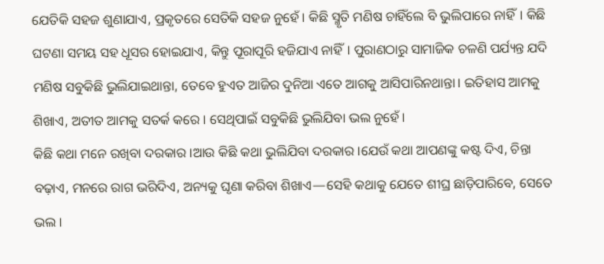ଯେତିକି ସହଜ ଶୁଣାଯାଏ, ପ୍ରକୃତରେ ସେତିକି ସହଜ ନୁହେଁ। କିଛି ସ୍ମୃତି ମଣିଷ ଚାହିଁଲେ ବି ଭୁଲିପାରେ ନାହିଁ। କିଛି ଘଟଣା ସମୟ ସହ ଧୂସର ହୋଇଯାଏ, କିନ୍ତୁ ପୂରାପୂରି ହଜିଯାଏ ନାହିଁ। ପୁରାଣଠାରୁ ସାମାଜିକ ଚଳଣି ପର୍ଯ୍ୟନ୍ତ ଯଦି ମଣିଷ ସବୁକିଛି ଭୁଲିଯାଇଥାନ୍ତା, ତେବେ ହୁଏତ ଆଜିର ଦୁନିଆ ଏତେ ଆଗକୁ ଆସିପାରିନଥାନ୍ତା। ଇତିହାସ ଆମକୁ ଶିଖାଏ, ଅତୀତ ଆମକୁ ସତର୍କ କରେ। ସେଥିପାଇଁ ସବୁକିଛି ଭୁଲିଯିବା ଭଲ ନୁହେଁ।
କିଛି କଥା ମନେ ରଖିବା ଦରକାର।ଆଉ କିଛି କଥା ଭୁଲିଯିବା ଦରକାର।ଯେଉଁ କଥା ଆପଣଙ୍କୁ କଷ୍ଟ ଦିଏ, ଚିନ୍ତା ବଢ଼ାଏ, ମନରେ ରାଗ ଭରିଦିଏ, ଅନ୍ୟକୁ ଘୃଣା କରିବା ଶିଖାଏ—ସେହି କଥାକୁ ଯେତେ ଶୀଘ୍ର ଛାଡ଼ିପାରିବେ, ସେତେ ଭଲ।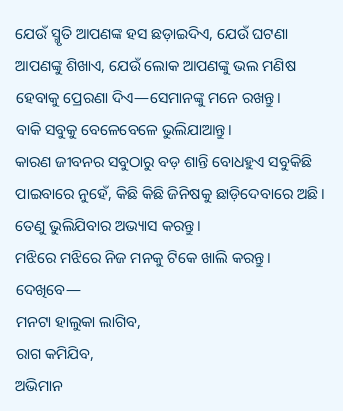ଯେଉଁ ସ୍ମୃତି ଆପଣଙ୍କ ହସ ଛଡ଼ାଇଦିଏ, ଯେଉଁ ଘଟଣା ଆପଣଙ୍କୁ ଶିଖାଏ, ଯେଉଁ ଲୋକ ଆପଣଙ୍କୁ ଭଲ ମଣିଷ ହେବାକୁ ପ୍ରେରଣା ଦିଏ—ସେମାନଙ୍କୁ ମନେ ରଖନ୍ତୁ।
ବାକି ସବୁକୁ ବେଳେବେଳେ ଭୁଲିଯାଆନ୍ତୁ।
କାରଣ ଜୀବନର ସବୁଠାରୁ ବଡ଼ ଶାନ୍ତି ବୋଧହୁଏ ସବୁକିଛି ପାଇବାରେ ନୁହେଁ, କିଛି କିଛି ଜିନିଷକୁ ଛାଡ଼ିଦେବାରେ ଅଛି।
ତେଣୁ ଭୁଲିଯିବାର ଅଭ୍ୟାସ କରନ୍ତୁ।
ମଝିରେ ମଝିରେ ନିଜ ମନକୁ ଟିକେ ଖାଲି କରନ୍ତୁ।
ଦେଖିବେ—
ମନଟା ହାଲୁକା ଲାଗିବ,
ରାଗ କମିଯିବ,
ଅଭିମାନ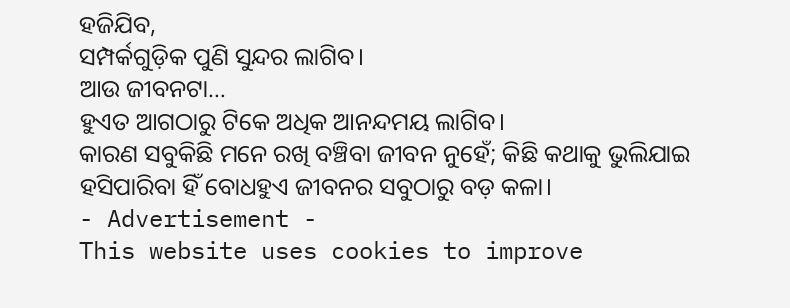ହଜିଯିବ,
ସମ୍ପର୍କଗୁଡ଼ିକ ପୁଣି ସୁନ୍ଦର ଲାଗିବ।
ଆଉ ଜୀବନଟା…
ହୁଏତ ଆଗଠାରୁ ଟିକେ ଅଧିକ ଆନନ୍ଦମୟ ଲାଗିବ।
କାରଣ ସବୁକିଛି ମନେ ରଖି ବଞ୍ଚିବା ଜୀବନ ନୁହେଁ; କିଛି କଥାକୁ ଭୁଲିଯାଇ ହସିପାରିବା ହିଁ ବୋଧହୁଏ ଜୀବନର ସବୁଠାରୁ ବଡ଼ କଳା।
- Advertisement -
This website uses cookies to improve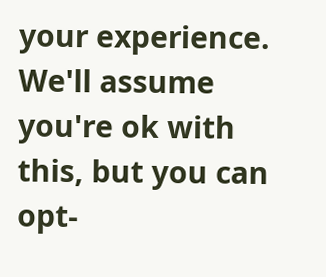your experience. We'll assume you're ok with this, but you can opt-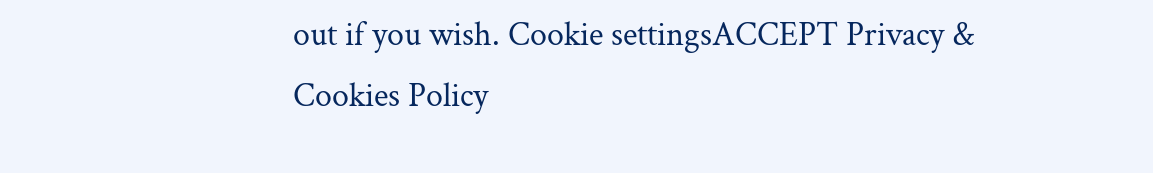out if you wish. Cookie settingsACCEPT Privacy & Cookies Policy